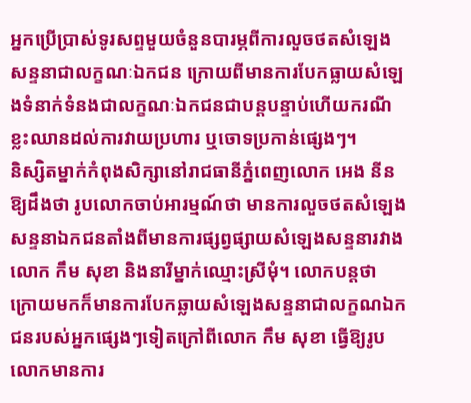អ្នកប្រើប្រាស់ទូរសព្ទមួយចំនួនបារម្ភពីការលួចថតសំឡេងសន្ទនាជាលក្ខណៈឯកជន ក្រោយពីមានការបែកធ្លាយសំឡេងទំនាក់ទំនងជាលក្ខណៈឯកជនជាបន្តបន្ទាប់ហើយករណីខ្លះឈានដល់ការវាយប្រហារ ឬចោទប្រកាន់ផ្សេងៗ។
និស្សិតម្នាក់កំពុងសិក្សានៅរាជធានីភ្នំពេញលោក អេង នីន ឱ្យដឹងថា រូបលោកចាប់អារម្មណ៍ថា មានការលួចថតសំឡេងសន្ទនាឯកជនតាំងពីមានការផ្សព្វផ្សាយសំឡេងសន្ទនារវាងលោក កឹម សុខា និងនារីម្នាក់ឈ្មោះស្រីមុំ។ លោកបន្តថា ក្រោយមកក៏មានការបែកឆ្លាយសំឡេងសន្ទនាជាលក្ខណឯកជនរបស់អ្នកផ្សេងៗទៀតក្រៅពីលោក កឹម សុខា ធ្វើឱ្យរូបលោកមានការ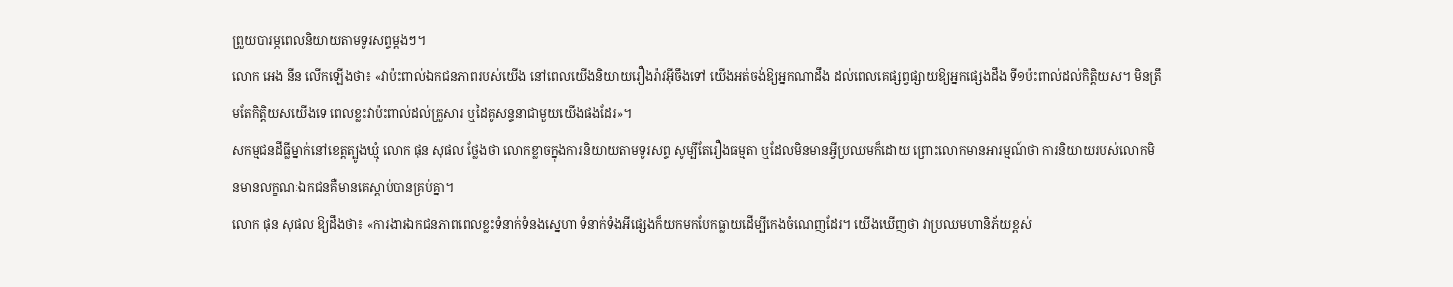ព្រួយបារម្ភពេលនិយាយតាមទូរសព្ទម្តងៗ។
លោក អេង នីន លើកឡើងថា៖ «វាប៉ះពាល់ឯកជនភាពរបស់យើង នៅពេលយើងនិយាយរឿងរ៉ាវអ៊ីចឹងទៅ យើងអត់ចង់ឱ្យអ្នកណាដឹង ដល់ពេលគេផ្សព្វផ្សាយឱ្យអ្នកផ្សេងដឹង ទី១ប៉ះពាល់ដល់កិត្តិយស។ មិនត្រឹមតែកិត្តិយសយើងទេ ពេលខ្លះវាប៉ះពាល់ដល់គ្រួសារ ឬដៃគូសន្ទនាជាមួយយើងផងដែរ»។
សកម្មជនដីធ្លីម្នាក់នៅខេត្តត្បូងឃ្មុំ លោក ផុន សុផល ថ្លែងថា លោកខ្លាចក្នុងការនិយាយតាមទូរសព្ទ សូម្បីតែរឿងធម្មតា ឬដែលមិនមានអ្វីប្រឈមក៏ដោយ ព្រោះលោកមានអារម្មណ៍ថា ការនិយាយរបស់លោកមិនមានលក្ខណៈឯកជនគឺមានគេស្តាប់បានគ្រប់គ្នា។
លោក ផុន សុផល ឱ្យដឹងថា៖ «ការងារឯកជនភាពពេលខ្លះទំនាក់ទំនងស្នេហា ទំនាក់ទំងអីផ្សេងក៏យកមកបែកធ្លាយដើម្បីកេងចំណេញដែរ។ យើងឃើញថា វាប្រឈមហានិភ័យខ្ពស់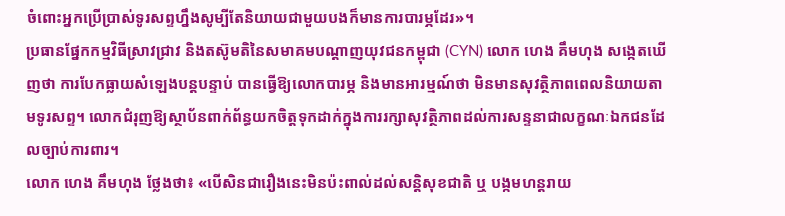ចំពោះអ្នកប្រើប្រាស់ទូរសព្ទហ្នឹងសូម្បីតែនិយាយជាមួយបងក៏មានការបារម្ភដែរ»។
ប្រធានផ្នែកកម្មវិធីស្រាវជ្រាវ និងតស៊ូមតិនៃសមាគមបណ្តាញយុវជនកម្ពុជា (CYN) លោក ហេង គឹមហុង សង្កេតឃើញថា ការបែកធ្លាយសំឡេងបន្តបន្ទាប់ បានធ្វើឱ្យលោកបារម្ភ និងមានអារម្មណ៍ថា មិនមានសុវត្ថិភាពពេលនិយាយតាមទូរសព្ទ។ លោកជំរុញឱ្យស្ថាប័នពាក់ព័ន្ធយកចិត្តទុកដាក់ក្នុងការរក្សាសុវត្ថិភាពដល់ការសន្ទនាជាលក្ខណៈឯកជនដែលច្បាប់ការពារ។
លោក ហេង គឹមហុង ថ្លែងថា៖ «បើសិនជារឿងនេះមិនប៉ះពាល់ដល់សន្តិសុខជាតិ ឬ បង្កមហន្តរាយ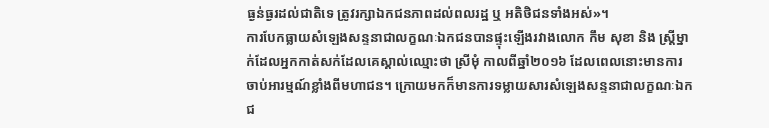ធ្ងន់ធ្ងរដល់ជាតិទេ ត្រូវរក្សាឯកជនភាពដល់ពលរដ្ឋ ឬ អតិថិជនទាំងអស់»។
ការបែកធ្លាយសំឡេងសន្ទនាជាលក្ខណៈឯកជនបានផ្ទុះឡើងរវាងលោក កឹម សុខា និង ស្ត្រីម្នាក់ដែលអ្នកកាត់សក់ដែលគេស្គាល់ឈ្មោះថា ស្រីមុំ កាលពីឆ្នាំ២០១៦ ដែលពេលនោះមានការចាប់អារម្មណ៍ខ្លាំងពីមហាជន។ ក្រោយមកក៏មានការទម្លាយសារសំឡេងសន្ទនាជាលក្ខណៈឯកជ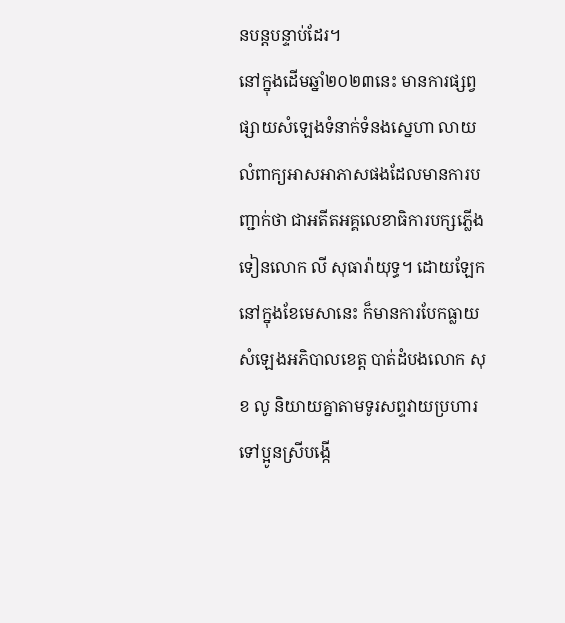នបន្តបន្ទាប់ដែរ។
នៅក្នុងដើមឆ្នាំ២០២៣នេះ មានការផ្សព្វផ្សាយសំឡេងទំនាក់ទំនងស្នេហា លាយលំពាក្យអាសអាភាសផងដែលមានការបញ្ជាក់ថា ជាអតីតអគ្គលេខាធិការបក្សភ្លើងទៀនលោក លី សុធារ៉ាយុទ្ធ។ ដោយឡែកនៅក្នុងខែមេសានេះ ក៏មានការបែកធ្លាយសំឡេងអភិបាលខេត្ត បាត់ដំបងលោក សុខ លូ និយាយគ្នាតាមទូរសព្ទវាយប្រហារទៅប្អូនស្រីបង្កើ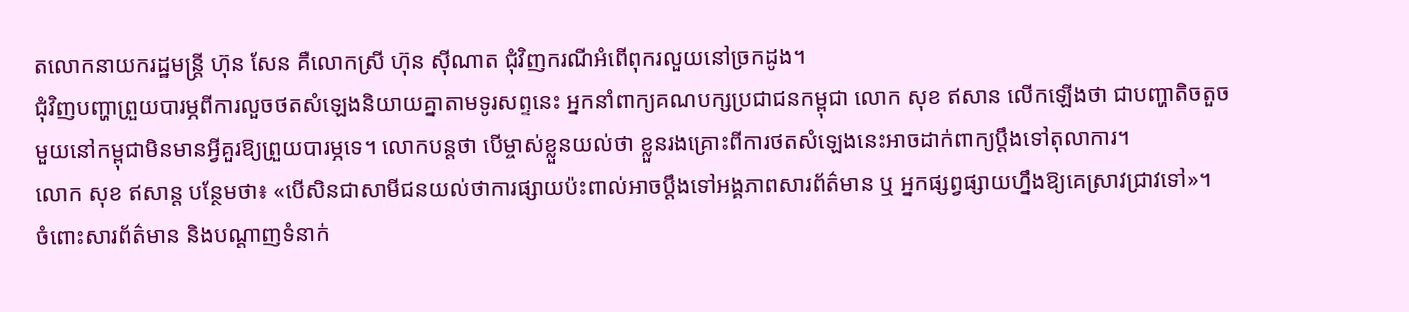តលោកនាយករដ្ឋមន្ត្រី ហ៊ុន សែន គឺលោកស្រី ហ៊ុន ស៊ីណាត ជុំវិញករណីអំពើពុករលួយនៅច្រកដូង។
ជុំវិញបញ្ហាព្រួយបារម្ភពីការលួចថតសំឡេងនិយាយគ្នាតាមទូរសព្ទនេះ អ្នកនាំពាក្យគណបក្សប្រជាជនកម្ពុជា លោក សុខ ឥសាន លើកឡើងថា ជាបញ្ហាតិចតួចមួយនៅកម្ពុជាមិនមានអ្វីគួរឱ្យព្រួយបារម្ភទេ។ លោកបន្តថា បើម្ចាស់ខ្លួនយល់ថា ខ្លួនរងគ្រោះពីការថតសំឡេងនេះអាចដាក់ពាក្យប្តឹងទៅតុលាការ។
លោក សុខ ឥសាន្ត បន្ថែមថា៖ «បើសិនជាសាមីជនយល់ថាការផ្សាយប៉ះពាល់អាចប្តឹងទៅអង្គភាពសារព័ត៌មាន ឬ អ្នកផ្សព្វផ្សាយហ្នឹងឱ្យគេស្រាវជ្រាវទៅ»។
ចំពោះសារព័ត៌មាន និងបណ្តាញទំនាក់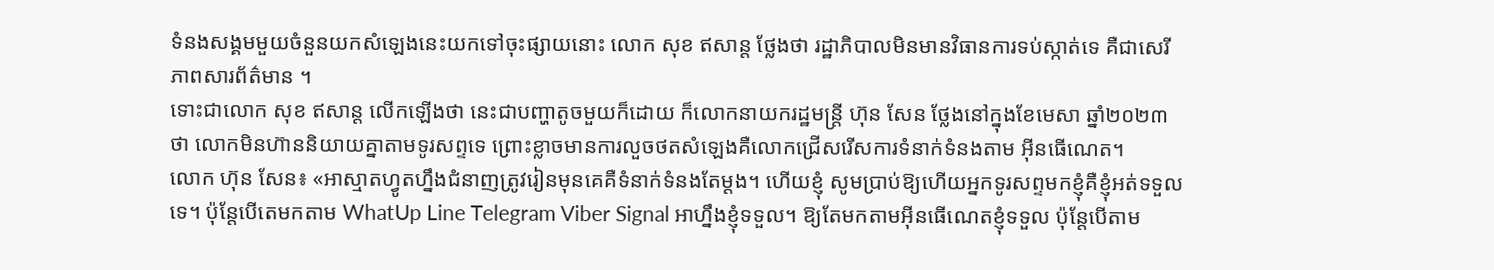ទំនងសង្គមមួយចំនួនយកសំឡេងនេះយកទៅចុះផ្សាយនោះ លោក សុខ ឥសាន្ត ថ្លែងថា រដ្ឋាភិបាលមិនមានវិធានការទប់ស្កាត់ទេ គឺជាសេរីភាពសារព័ត៌មាន ។
ទោះជាលោក សុខ ឥសាន្ត លើកឡើងថា នេះជាបញ្ហាតូចមួយក៏ដោយ ក៏លោកនាយករដ្ឋមន្ត្រី ហ៊ុន សែន ថ្លែងនៅក្នុងខែមេសា ឆ្នាំ២០២៣ ថា លោកមិនហ៊ាននិយាយគ្នាតាមទូរសព្ទទេ ព្រោះខ្លាចមានការលួចថតសំឡេងគឺលោកជ្រើសរើសការទំនាក់ទំនងតាម អ៊ីនធើណេត។
លោក ហ៊ុន សែន៖ «អាស្មាតហ្វូតហ្នឹងជំនាញត្រូវរៀនមុនគេគឺទំនាក់ទំនងតែម្តង។ ហើយខ្ញុំ សូមប្រាប់ឱ្យហើយអ្នកទូរសព្ទមកខ្ញុំគឺខ្ញុំអត់ទទួលទេ។ ប៉ុន្តែបើតេមកតាម WhatUp Line Telegram Viber Signal អាហ្នឹងខ្ញុំទទួល។ ឱ្យតែមកតាមអ៊ីនធើណេតខ្ញុំទទួល ប៉ុន្តែបើតាម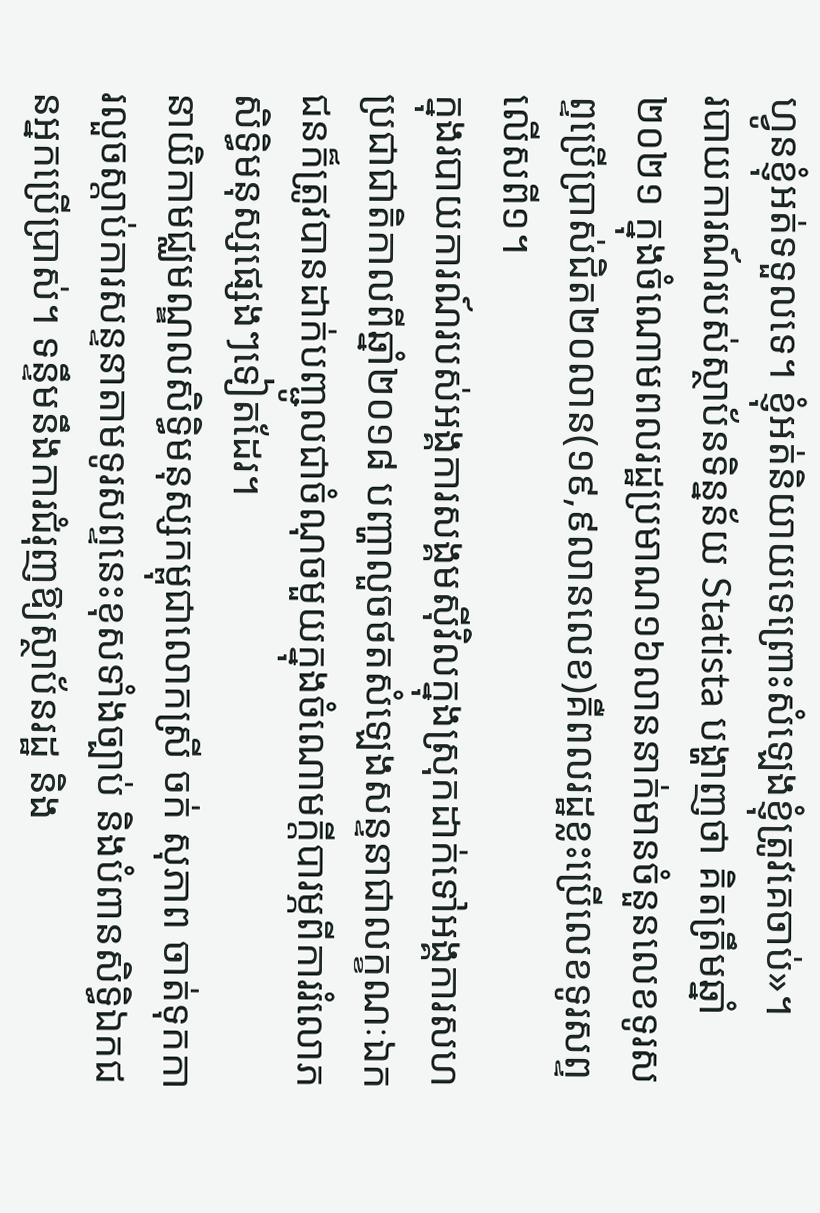ហ្វូនខ្ញុំអត់ទទួលទេ។ ខ្ញុំអត់និយាយទេព្រោះសំឡេងខ្ញុំត្រូវគេចាប់»។
របាយការណ៍របស់ស្ថាប័នទិន្នន័យ Statista បង្ហាញថា គិតត្រឹមឆ្នាំ២០២១ ក្នុងចំណោមពលរដ្ឋប្រមាណ១៦លាននាក់មានចំនួនលេខទូរសព្ទប្រើប្រាស់ជិត២០លាន(១៩,៩លានលេខ)គឺពលរដ្ឋខ្លះប្រើលេខទូរសព្ទលើសពី១។
ក្នុងរបាយការណ៍របស់អង្គការសង្គមស៊ីវិលក្នុងស្រុកដាក់ទៅអង្គការសហប្រជាជាតិកាលពីឆ្នាំ២០១៨ បញ្ហាលួចថតសំឡេងសន្ទនាជាលក្ខណៈឯកជនក៏ត្រូវបានដាក់បញ្ជូលជាចំណុចមួយក្នុងចំណោមក្តីបារម្ភពីការរំលោភសិទ្ធិមនុស្សផ្សេងៗទៀតដែរ។
នាយិកាមជ្ឈមណ្ឌលសិទ្ធិមនុស្សកម្ពុជាលោកស្រី ចក់ សុភាព ចាត់ទុកការលួចស្តាប់ការសន្ទនាតាមទូរសព្ទនេះខុសទាំងច្បាប់ និងបំពានសិទ្ធិឯកជនអ្នកប្រើប្រាស់។ ទន្ទឹមនឹងការជំរុញឱ្យស្ថាប័នរដ្ឋ និង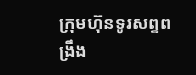ក្រុមហ៊ុនទូរសព្ទពង្រឹង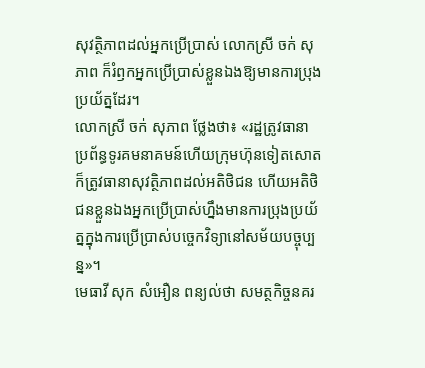សុវត្ថិភាពដល់អ្នកប្រើប្រាស់ លោកស្រី ចក់ សុភាព ក៏រំឭកអ្នកប្រើប្រាស់ខ្លួនឯងឱ្យមានការប្រុងប្រយ័ត្នដែរ។
លោកស្រី ចក់ សុភាព ថ្លែងថា៖ «រដ្ឋត្រូវធានាប្រព័ន្ធទូរគមនាគមន៍ហើយក្រុមហ៊ុនទៀតសោតក៏ត្រូវធានាសុវត្ថិភាពដល់អតិថិជន ហើយអតិថិជនខ្លួនឯងអ្នកប្រើប្រាស់ហ្នឹងមានការប្រុងប្រយ័ត្នក្នុងការប្រើប្រាស់បច្ចេកវិទ្យានៅសម័យបច្ចុប្បន្ន»។
មេធាវី សុក សំអឿន ពន្យល់ថា សមត្ថកិច្ចនគរ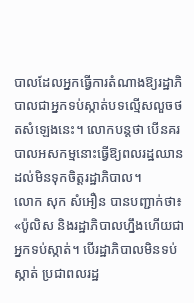បាលដែលអ្នកធ្វើការតំណាងឱ្យរដ្ឋាភិបាលជាអ្នកទប់ស្កាត់បទល្មើសលួចថតសំឡេងនេះ។ លោកបន្តថា បើនគរបាលអសកម្មនោះធ្វើឱ្យពលរដ្ឋឈានដល់មិនទុកចិត្តរដ្ឋាភិបាល។
លោក សុក សំអឿន បានបញ្ជាក់ថា៖ «ប៉ូលិស និងរដ្ឋាភិបាលហ្នឹងហើយជាអ្នកទប់ស្កាត់។ បើរដ្ឋាភិបាលមិនទប់ស្កាត់ ប្រជាពលរដ្ឋ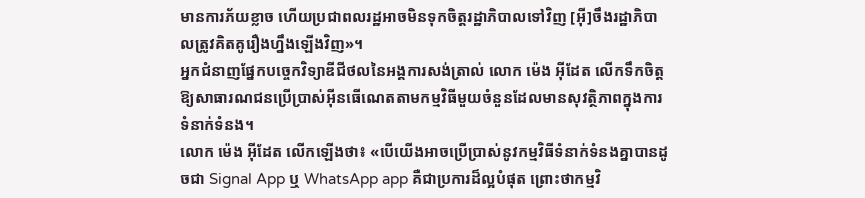មានការភ័យខ្លាច ហើយប្រជាពលរដ្ឋអាចមិនទុកចិត្តរដ្ឋាភិបាលទៅវិញ [អ៊ី]ចឹងរដ្ឋាភិបាលត្រូវគិតគូរឿងហ្នឹងឡើងវិញ»។
អ្នកជំនាញផ្នែកបច្ចេកវិទ្យាឌីជីថលនៃអង្គការសង់ត្រាល់ លោក ម៉េង អ៊ីដែត លើកទឹកចិត្តឱ្យសាធារណជនប្រើប្រាស់អ៊ីនធើណេតតាមកម្មវិធីមួយចំនួនដែលមានសុវត្ថិភាពក្នុងការទំនាក់ទំនង។
លោក ម៉េង អ៊ីដែត លើកឡើងថា៖ «បើយើងអាចប្រើប្រាស់នូវកម្មវិធីទំនាក់ទំនងគ្នាបានដូចជា Signal App ឬ WhatsApp app គឺជាប្រការដ៏ល្អបំផុត ព្រោះថាកម្មវិ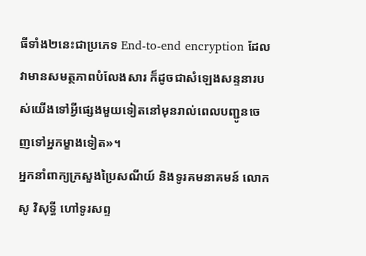ធីទាំង២នេះជាប្រភេទ End-to-end encryption ដែលវាមានសមត្ថភាពបំលែងសារ ក៏ដូចជាសំឡេងសន្ទនារបស់យើងទៅអ្វីផ្សេងមួយទៀតនៅមុនរាល់ពេលបញ្ជូនចេញទៅអ្នកម្ខាងទៀត»។
អ្នកនាំពាក្យក្រសួងប្រៃសណីយ៍ និងទូរគមនាគមន៍ លោក សូ វិសុទ្ធី ហៅទូរសព្ទ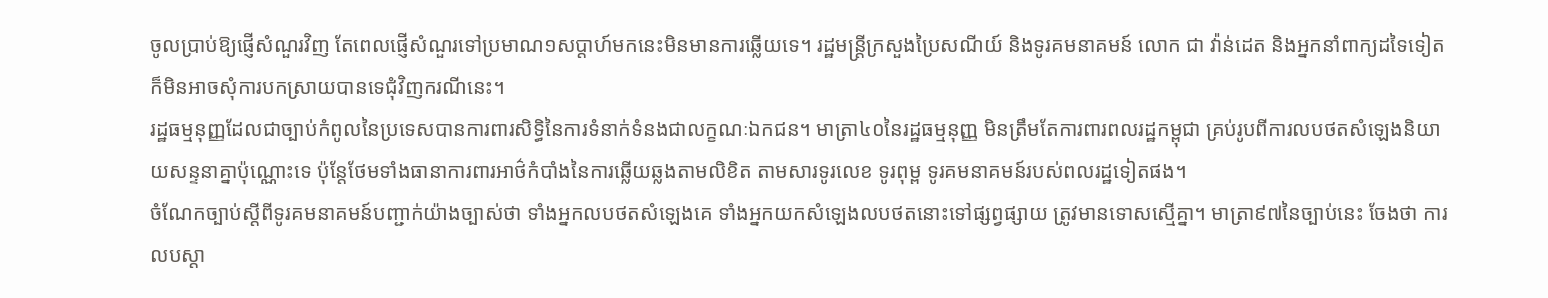ចូលប្រាប់ឱ្យផ្ញើសំណួរវិញ តែពេលផ្ញើសំណួរទៅប្រមាណ១សប្តាហ៍មកនេះមិនមានការឆ្លើយទេ។ រដ្ឋមន្ត្រីក្រសួងប្រៃសណីយ៍ និងទូរគមនាគមន៍ លោក ជា វ៉ាន់ដេត និងអ្នកនាំពាក្យដទៃទៀតក៏មិនអាចសុំការបកស្រាយបានទេជុំវិញករណីនេះ។
រដ្ឋធម្មនុញ្ញដែលជាច្បាប់កំពូលនៃប្រទេសបានការពារសិទ្ធិនៃការទំនាក់ទំនងជាលក្ខណៈឯកជន។ មាត្រា៤០នៃរដ្ឋធម្មនុញ្ញ មិនត្រឹមតែការពារពលរដ្ឋកម្ពុជា គ្រប់រូបពីការលបថតសំឡេងនិយាយសន្ទនាគ្នាប៉ុណ្ណោះទេ ប៉ុន្តែថែមទាំងធានាការពារអាថ៌កំបាំងនៃការឆ្លើយឆ្លងតាមលិខិត តាមសារទូរលេខ ទូរពុម្ព ទូរគមនាគមន៍របស់ពលរដ្ឋទៀតផង។
ចំណែកច្បាប់ស្ដីពីទូរគមនាគមន៍បញ្ជាក់យ៉ាងច្បាស់ថា ទាំងអ្នកលបថតសំឡេងគេ ទាំងអ្នកយកសំឡេងលបថតនោះទៅផ្សព្វផ្សាយ ត្រូវមានទោសស្មើគ្នា។ មាត្រា៩៧នៃច្បាប់នេះ ចែងថា ការលបស្តា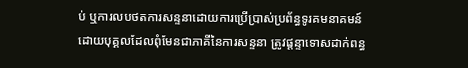ប់ ឬការលបថតការសន្ទនាដោយការប្រើប្រាស់ប្រព័ន្ធទូរគមនាគមន៍ ដោយបុគ្គលដែលពុំមែនជាភាគីនៃការសន្ទនា ត្រូវផ្ដន្ទាទោសដាក់ពន្ធ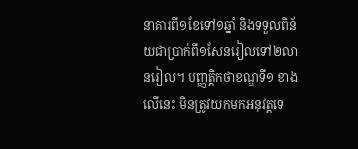នាគារពី១ខែទៅ១ឆ្នាំ និងទទួលពិន័យជាប្រាក់ពី១សែនរៀលទៅ២លានរៀល។ បញ្ញត្តិកថាខណ្ឌទី១ ខាងលើនេះ មិនត្រូវយកមកអនុវត្តទេ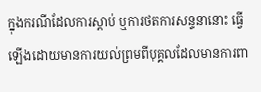ក្នុងករណីដែលការស្តាប់ ឬការថតការសន្ទនានោះ ធ្វើឡើងដោយមានការយល់ព្រមពីបុគ្គលដែលមានការពា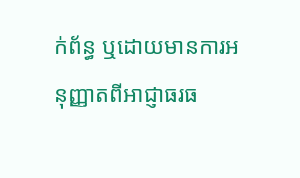ក់ព័ន្ធ ឬដោយមានការអនុញ្ញាតពីអាជ្ញាធរធ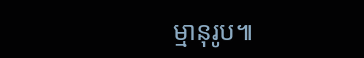ម្មានុរូប៕